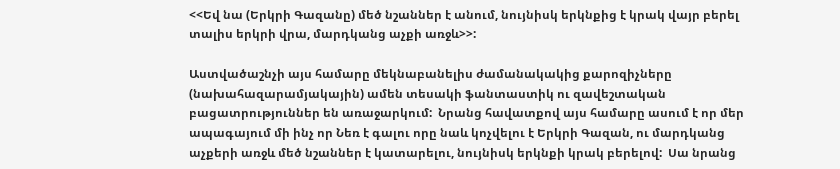<<Եվ նա (Երկրի Գազանը) մեծ նշաններ է անում, նույնիսկ երկնքից է կրակ վայր բերել տալիս երկրի վրա, մարդկանց աչքի առջև>>:

Աստվածաշնչի այս համարը մեկնաբանելիս ժամանակակից քարոզիչները (նախահազարամյակային) ամեն տեսակի ֆանտաստիկ ու զավեշտական բացատրություններ են առաջարկում:  Նրանց հավատքով այս համարը ասում է որ մեր ապագայում մի ինչ որ Նեռ է գալու որը նաև կոչվելու է Երկրի Գազան, ու մարդկանց աչքերի առջև մեծ նշաններ է կատարելու, նույնիսկ երկնքի կրակ բերելով:  Սա նրանց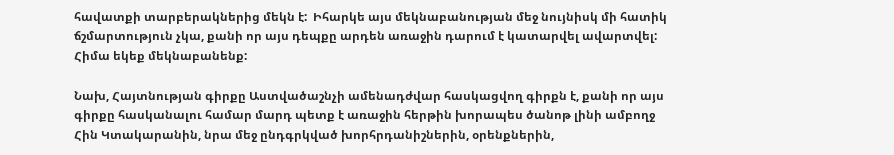հավատքի տարբերակներից մեկն է:  Իհարկե այս մեկնաբանության մեջ նույնիսկ մի հատիկ ճշմարտություն չկա, քանի որ այս դեպքը արդեն առաջին դարում է կատարվել ավարտվել:  Հիմա եկեք մեկնաբանենք:

Նախ, Հայտնության գիրքը Աստվածաշնչի ամենադժվար հասկացվող գիրքն է, քանի որ այս գիրքը հասկանալու համար մարդ պետք է առաջին հերթին խորապես ծանոթ լինի ամբողջ Հին Կտակարանին, նրա մեջ ընդգրկված խորհրդանիշներին, օրենքներին,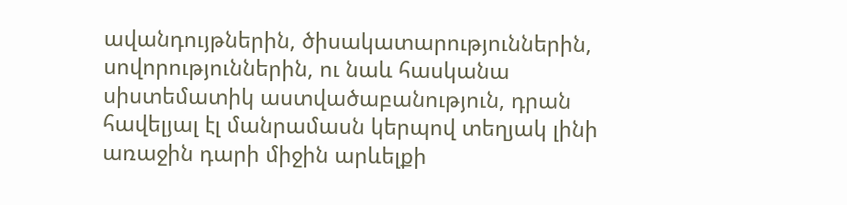ավանդույթներին, ծիսակատարություններին, սովորություններին, ու նաև հասկանա սիստեմատիկ աստվածաբանություն, դրան հավելյալ էլ մանրամասն կերպով տեղյակ լինի առաջին դարի միջին արևելքի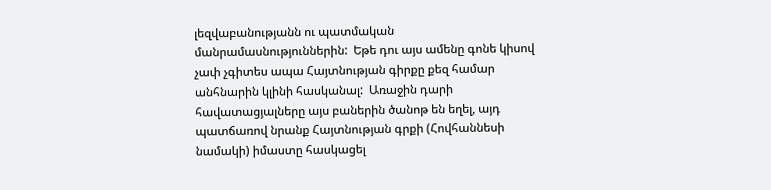լեզվաբանությանն ու պատմական մանրամասնություններին:  Եթե դու այս ամենը գոնե կիսով չափ չգիտես ապա Հայտնության գիրքը քեզ համար անհնարին կլինի հասկանալ:  Առաջին դարի հավատացյալները այս բաներին ծանոթ են եղել, այդ պատճառով նրանք Հայտնության գրքի (Հովհաննեսի նամակի) իմաստը հասկացել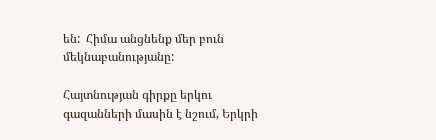են:  Հիմա անցնենք մեր բուն մեկնաբանությանը:

Հայտնության գիրքը երկու գազանների մասին է նշում, Երկրի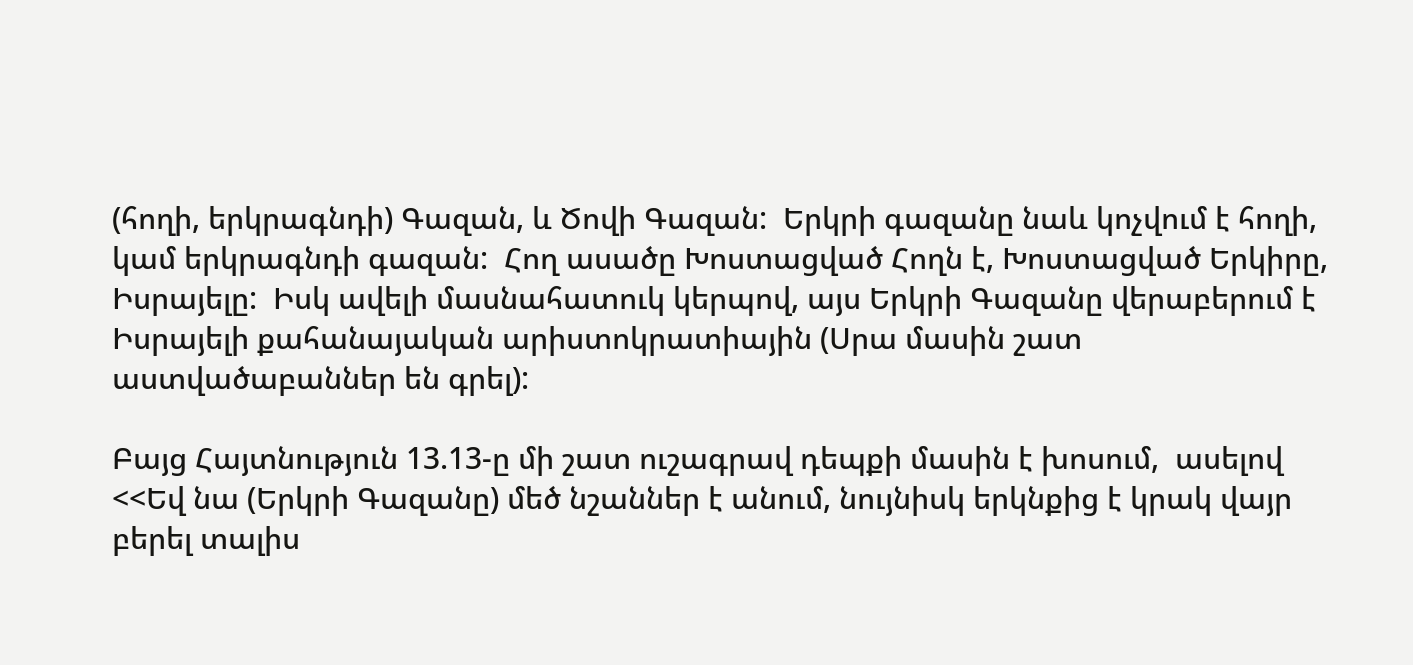(հողի, երկրագնդի) Գազան, և Ծովի Գազան:  Երկրի գազանը նաև կոչվում է հողի, կամ երկրագնդի գազան:  Հող ասածը Խոստացված Հողն է, Խոստացված Երկիրը, Իսրայելը:  Իսկ ավելի մասնահատուկ կերպով, այս Երկրի Գազանը վերաբերում է Իսրայելի քահանայական արիստոկրատիային (Սրա մասին շատ աստվածաբաններ են գրել):

Բայց Հայտնություն 13.13-ը մի շատ ուշագրավ դեպքի մասին է խոսում,  ասելով <<Եվ նա (Երկրի Գազանը) մեծ նշաններ է անում, նույնիսկ երկնքից է կրակ վայր բերել տալիս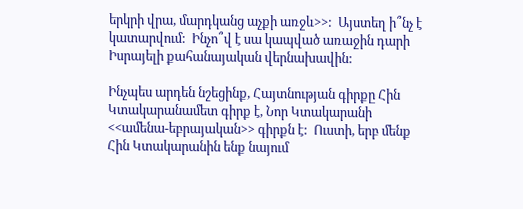երկրի վրա, մարդկանց աչքի առջև>>:  Այստեղ ի՞նչ է կատարվում:  Ինչո՞վ է սա կապված առաջին դարի Իսրայելի քահանայական վերնախավին:

Ինչպես արդեն նշեցինք, Հայտնության գիրքը Հին Կտակարանամետ գիրք է, Նոր Կտակարանի <<ամենա-եբրայական>> գիրքն է:  Ուստի, երբ մենք Հին Կտակարանին ենք նայում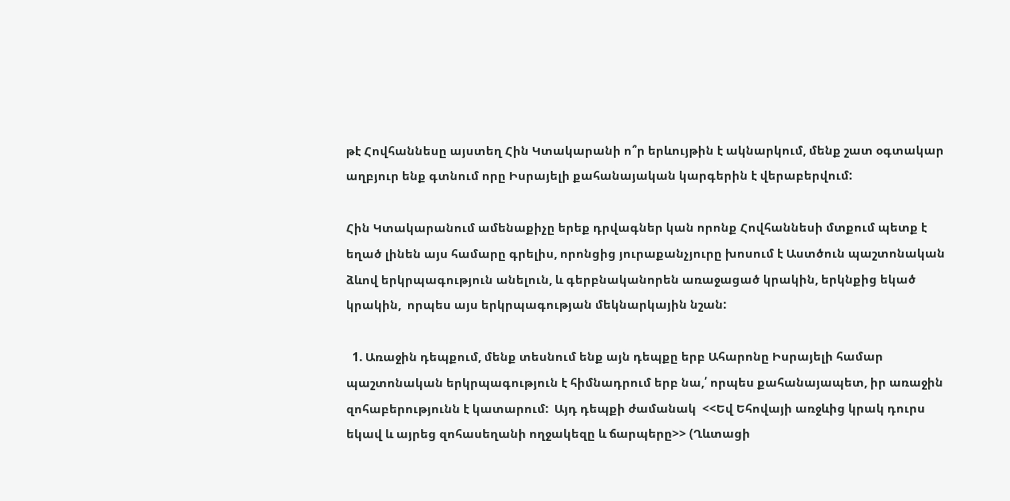թէ Հովհաննեսը այստեղ Հին Կտակարանի ո՞ր երևույթին է ակնարկում, մենք շատ օգտակար աղբյուր ենք գտնում որը Իսրայելի քահանայական կարգերին է վերաբերվում:

Հին Կտակարանում ամենաքիչը երեք դրվագներ կան որոնք Հովհաննեսի մտքում պետք է եղած լինեն այս համարը գրելիս, որոնցից յուրաքանչյուրը խոսում է Աստծուն պաշտոնական ձևով երկրպագություն անելուն, և գերբնականորեն առաջացած կրակին, երկնքից եկած կրակին,  որպես այս երկրպագության մեկնարկային նշան:

  1. Առաջին դեպքում, մենք տեսնում ենք այն դեպքը երբ Ահարոնը Իսրայելի համար պաշտոնական երկրպագություն է հիմնադրում երբ նա,՛ որպես քահանայապետ, իր առաջին զոհաբերությունն է կատարում:  Այդ դեպքի ժամանակ  <<Եվ Եհովայի առջևից կրակ դուրս եկավ և այրեց զոհասեղանի ողջակեզը և ճարպերը>> (Ղևտացի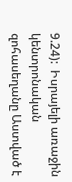9.24):  Իսրայելի առաջին կենտրոնական զոհասեղանը Աստված է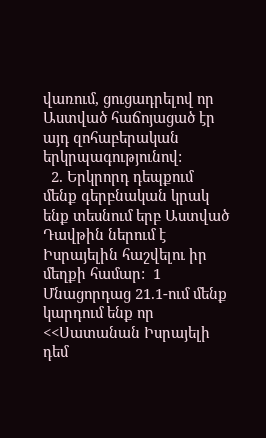վառում, ցուցադրելով որ Աստված հաճոյացած էր այդ զոհաբերական երկրպագությունով:
  2. Երկրորդ դեպքում մենք գերբնական կրակ ենք տեսնում երբ Աստված Դավթին ներում է Իսրայելին հաշվելու իր մեղքի համար:  1 Մնացորդաց 21.1-ում մենք կարդում ենք որ <<Սատանան Իսրայելի դեմ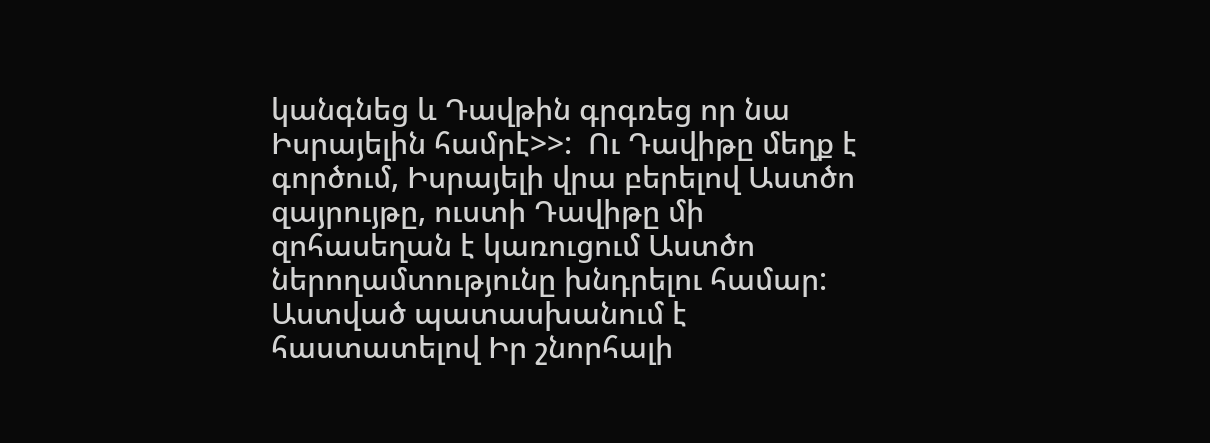կանգնեց և Դավթին գրգռեց որ նա Իսրայելին համրէ>>:  Ու Դավիթը մեղք է գործում, Իսրայելի վրա բերելով Աստծո զայրույթը, ուստի Դավիթը մի զոհասեղան է կառուցում Աստծո ներողամտությունը խնդրելու համար:  Աստված պատասխանում է հաստատելով Իր շնորհալի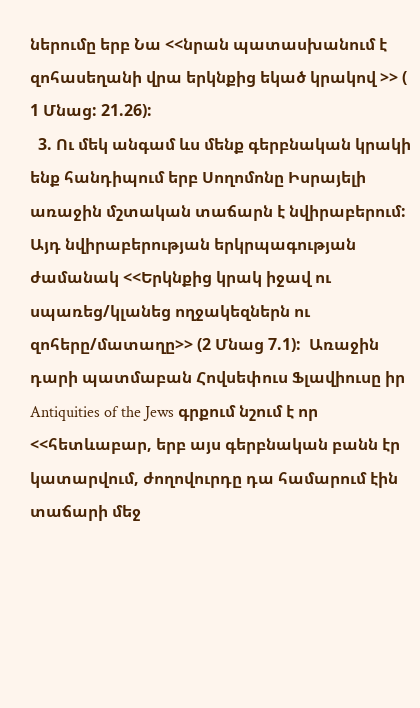ներումը երբ Նա <<նրան պատասխանում է զոհասեղանի վրա երկնքից եկած կրակով >> ( 1 Մնաց: 21.26):
  3. Ու մեկ անգամ ևս մենք գերբնական կրակի ենք հանդիպում երբ Սողոմոնը Իսրայելի առաջին մշտական տաճարն է նվիրաբերում:  Այդ նվիրաբերության երկրպագության ժամանակ <<Երկնքից կրակ իջավ ու սպառեց/կլանեց ողջակեզներն ու զոհերը/մատաղը>> (2 Մնաց 7.1):  Առաջին դարի պատմաբան Հովսեփուս Ֆլավիուսը իր Antiquities of the Jews գրքում նշում է որ <<հետևաբար, երբ այս գերբնական բանն էր կատարվում, ժողովուրդը դա համարում էին տաճարի մեջ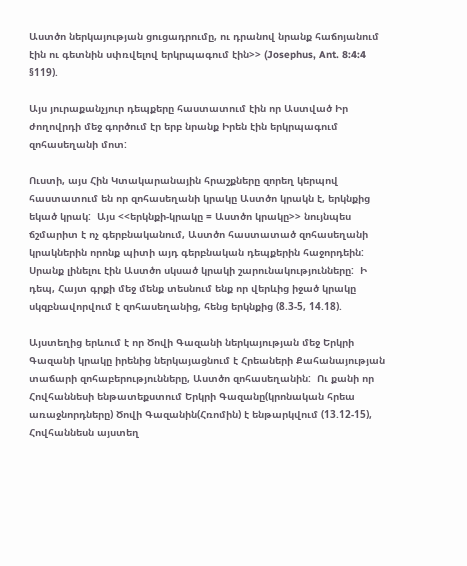Աստծո ներկայության ցուցադրումը, ու դրանով նրանք հաճոյանում էին ու գետնին սփռվելով երկրպագում էին>> (Josephus, Ant. 8:4:4 §119).

Այս յուրաքանչյուր դեպքերը հաստատում էին որ Աստված Իր ժողովրդի մեջ գործում էր երբ նրանք Իրեն էին երկրպագում զոհասեղանի մոտ:

Ուստի, այս Հին Կտակարանային հրաշքները զորեղ կերպով հաստատում են որ զոհասեղանի կրակը Աստծո կրակն է, երկնքից եկած կրակ:  Այս <<երկնքի-կրակը = Աստծո կրակը>> նույնպես ճշմարիտ է ոչ գերբնականում, Աստծո հաստատած զոհասեղանի կրակներին որոնք պիտի այդ գերբնական դեպքերին հաջորդեին:  Սրանք լինելու էին Աստծո սկսած կրակի շարունակությունները:  Ի դեպ, Հայտ գրքի մեջ մենք տեսնում ենք որ վերևից իջած կրակը սկզբնավորվում է զոհասեղանից, հենց երկնքից (8.3-5, 14.18).

Այստեղից երևում է որ Ծովի Գազանի ներկայության մեջ Երկրի Գազանի կրակը իրենից ներկայացնում է Հրեաների Քահանայության տաճարի զոհաբերությունները, Աստծո զոհասեղանին:  Ու քանի որ Հովհաննեսի ենթատեքստում Երկրի Գազանը(կրոնական հրեա առաջնորդները) Ծովի Գազանին(Հռոմին) է ենթարկվում (13.12-15), Հովհաննեսն այստեղ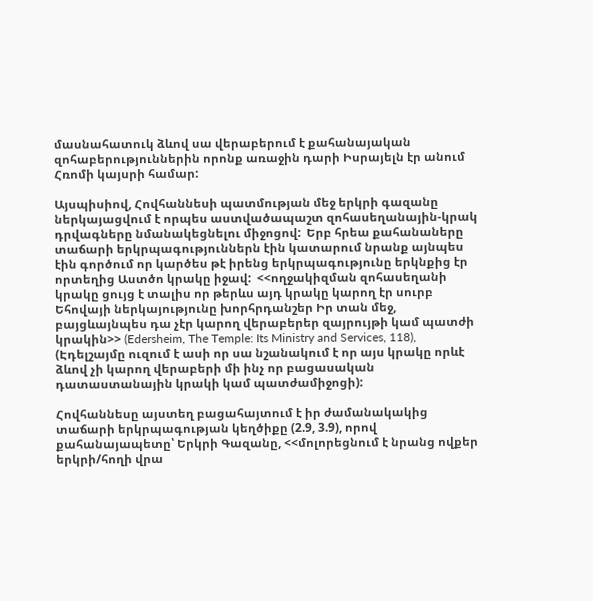մասնահատուկ ձևով սա վերաբերում է քահանայական զոհաբերություններին որոնք առաջին դարի Իսրայելն էր անում Հռոմի կայսրի համար:

Այսպիսիով, Հովհաննեսի պատմության մեջ երկրի գազանը ներկայացվում է որպես աստվածապաշտ զոհասեղանային-կրակ դրվագները նմանակեցնելու միջոցով:  Երբ հրեա քահանաները տաճարի երկրպագություններն էին կատարում նրանք այնպես էին գործում որ կարծես թէ իրենց երկրպագությունը երկնքից էր որտեղից Աստծո կրակը իջավ:  <<ողջակիզման զոհասեղանի կրակը ցույց է տալիս որ թերևս այդ կրակը կարող էր սուրբ Եհովայի ներկայությունը խորհրդանշեր Իր տան մեջ, բայցևայնպես դա չէր կարող վերաբերեր զայրույթի կամ պատժի կրակին>> (Edersheim, The Temple: Its Ministry and Services, 118), (Էդելշայմը ուզում է ասի որ սա նշանակում է որ այս կրակը որևէ ձևով չի կարող վերաբերի մի ինչ որ բացասական դատաստանային կրակի կամ պատժամիջոցի):

Հովհաննեսը այստեղ բացահայտում է իր ժամանակակից տաճարի երկրպագության կեղծիքը (2.9, 3.9), որով քահանայապետը՝ Երկրի Գազանը, <<մոլորեցնում է նրանց ովքեր երկրի/հողի վրա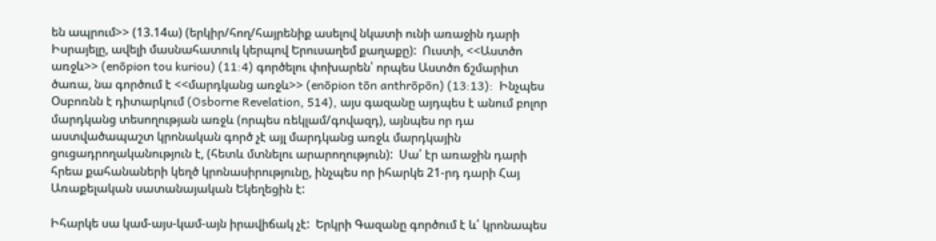են ապրում>> (13.14ա) (երկիր/հող/հայրենիք ասելով նկատի ունի առաջին դարի Իսրայելը, ավելի մասնահատուկ կերպով Երուսաղեմ քաղաքը):  Ուստի, <<Աստծո առջև>> (enōpion tou kuriou) (11:4) գործելու փոխարեն՝ որպես Աստծո ճշմարիտ ծառա, նա գործում է <<մարդկանց առջև>> (enōpion tōn anthrōpōn) (13:13):  Ինչպես Օսբոռնն է դիտարկում (Osborne Revelation, 514), այս գազանը այդպես է անում բոլոր մարդկանց տեսողության առջև (որպես ռեկլամ/գովազդ), այնպես որ դա աստվածապաշտ կրոնական գործ չէ այլ մարդկանց առջև մարդկային ցուցադրողականություն է, (հետև մտնելու արարողություն):  Սա՛ էր առաջին դարի հրեա քահանաների կեղծ կրոնասիրությունը, ինչպես որ իհարկե 21-րդ դարի Հայ Առաքելական սատանայական Եկեղեցին է:

Իհարկե սա կամ-այս-կամ-այն իրավիճակ չէ:  Երկրի Գազանը գործում է և՛ կրոնապես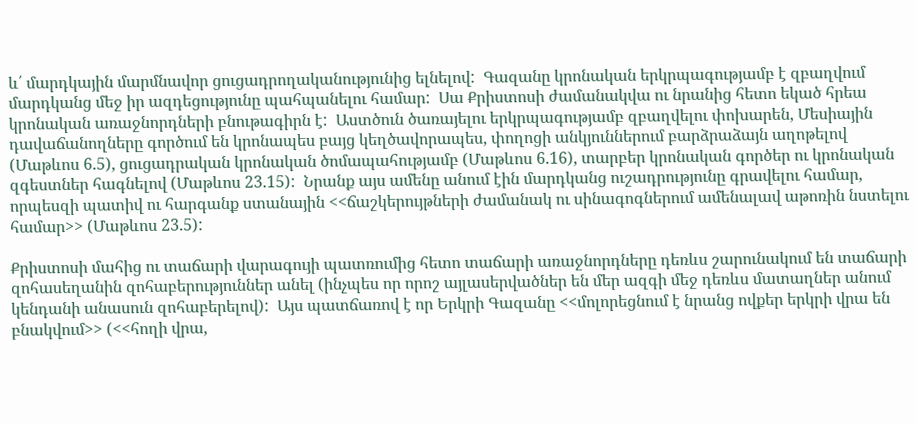և՛ մարդկային մարմնավոր ցուցադրողականությունից ելնելով:  Գազանը կրոնական երկրպագությամբ է զբաղվում մարդկանց մեջ իր ազդեցությունը պահպանելու համար:  Սա Քրիստոսի ժամանակվա ու նրանից հետո եկած հրեա կրոնական առաջնորդների բնութագիրն է:  Աստծուն ծառայելու երկրպագությամբ զբաղվելու փոխարեն, Մեսիային դավաճանողները գործում են կրոնապես բայց կեղծավորապես, փողոցի անկյուններում բարձրաձայն աղոթելով (Մաթևոս 6.5), ցուցադրական կրոնական ծոմապահությամբ (Մաթևոս 6.16), տարբեր կրոնական գործեր ու կրոնական զգեստներ հագնելով (Մաթևոս 23.15):  Նրանք այս ամենը անում էին մարդկանց ուշադրությունը գրավելու համար, որպեսզի պատիվ ու հարգանք ստանային <<ճաշկերույթների ժամանակ ու սինագոգներում ամենալավ աթոռին նստելու համար>> (Մաթևոս 23.5):

Քրիստոսի մահից ու տաճարի վարագույի պատռումից հետո տաճարի առաջնորդները դեռևս շարունակում են տաճարի զոհասեղանին զոհաբերություններ անել (ինչպես որ որոշ այլասերվածներ են մեր ազգի մեջ դեռևս մատաղներ անում կենդանի անասուն զոհաբերելով):  Այս պատճառով է որ Երկրի Գազանը <<մոլորեցնում է նրանց ովքեր երկրի վրա են բնակվում>> (<<հողի վրա,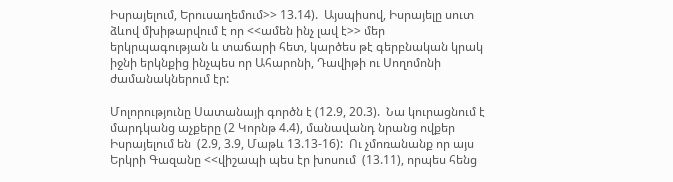Իսրայելում, Երուսաղեմում>> 13.14).  Այսպիսով, Իսրայելը սուտ ձևով մխիթարվում է որ <<ամեն ինչ լավ է>> մեր երկրպագության և տաճարի հետ, կարծես թէ գերբնական կրակ իջնի երկնքից ինչպես որ Ահարոնի, Դավիթի ու Սողոմոնի ժամանակներում էր:

Մոլորությունը Սատանայի գործն է (12.9, 20.3).  Նա կուրացնում է մարդկանց աչքերը (2 Կորնթ 4.4), մանավանդ նրանց ովքեր Իսրայելում են  (2.9, 3.9, Մաթև 13.13-16):  Ու չմոռանանք որ այս Երկրի Գազանը <<վիշապի պես էր խոսում  (13.11), որպես հենց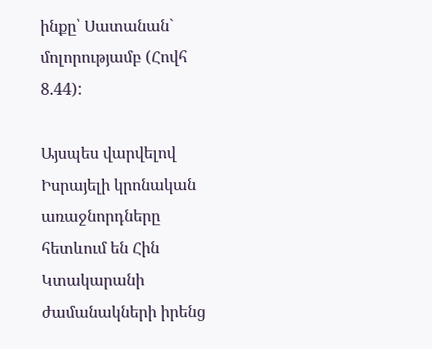ինքը՝ Սատանան` մոլորությամբ (Հովհ 8.44):

Այսպես վարվելով Իսրայելի կրոնական առաջնորդները հետևում են Հին Կտակարանի ժամանակների իրենց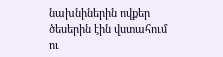նախնիներին ովքեր ծեսերին էին վստահում ու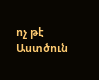ոչ թէ Աստծուն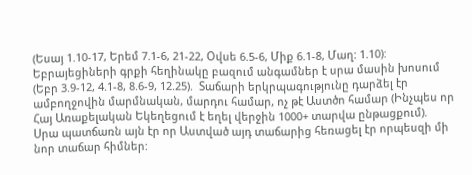(Եսայ 1.10-17, Երեմ 7.1-6, 21-22, Օվսե 6.5-6, Միք 6.1-8, Մաղ: 1.10):  Եբրայեցիների գրքի հեղինակը բազում անգամներ է սրա մասին խոսում (Եբր 3.9-12, 4.1-8, 8.6-9, 12.25).  Տաճարի երկրպագությունը դարձել էր ամբողջովին մարմնական, մարդու համար, ոչ թէ Աստծո համար (Ինչպես որ Հայ Առաքելական Եկեղեցում է եղել վերջին 1000+ տարվա ընթացքում).  Սրա պատճառն այն էր որ Աստված այդ տաճարից հեռացել էր որպեսզի մի նոր տաճար հիմներ: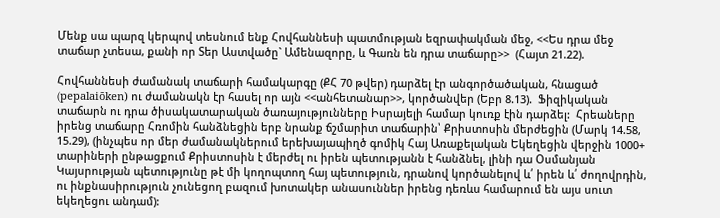Մենք սա պարզ կերպով տեսնում ենք Հովհաննեսի պատմության եզրափակման մեջ, <<Ես դրա մեջ տաճար չտեսա, քանի որ Տեր Աստվածը` Ամենազորը, և Գառն են դրա տաճարը>>  (Հայտ 21.22).

Հովհաննեսի ժամանակ տաճարի համակարգը (ՔՀ 70 թվեր) դարձել էր անգործածական, հնացած (pepalaiōken) ու ժամանակն էր հասել որ այն <<անհետանար>>, կործանվեր (Եբր 8.13).  Ֆիզիկական տաճարն ու դրա ծիսակատարական ծառայությունները Իսրայելի համար կուռք էին դարձել:  Հրեաները իրենց տաճարը Հռոմին հանձնեցին երբ նրանք ճշմարիտ տաճարին՝ Քրիստոսին մերժեցին (Մարկ 14.58, 15.29), (ինչպես որ մեր ժամանակներում երեխայապիղծ գոմիկ Հայ Առաքելական Եկեղեցին վերջին 1000+ տարիների ընթացքում Քրիստոսին է մերժել ու իրեն պետությանն է հանձնել, լինի դա Օսմանյան Կայսրության պետությունը թէ մի կողոպտող հայ պետություն, դրանով կործանելով և՛ իրեն և՛ ժողովրդին, ու ինքնասիրություն չունեցող բազում խոտակեր անասուններ իրենց դեռևս համարում են այս սուտ եկեղեցու անդամ):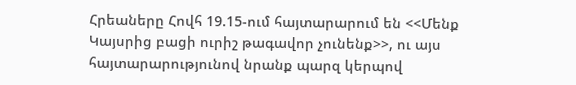Հրեաները Հովհ 19.15-ում հայտարարում են <<Մենք Կայսրից բացի ուրիշ թագավոր չունենք>>, ու այս հայտարարությունով նրանք պարզ կերպով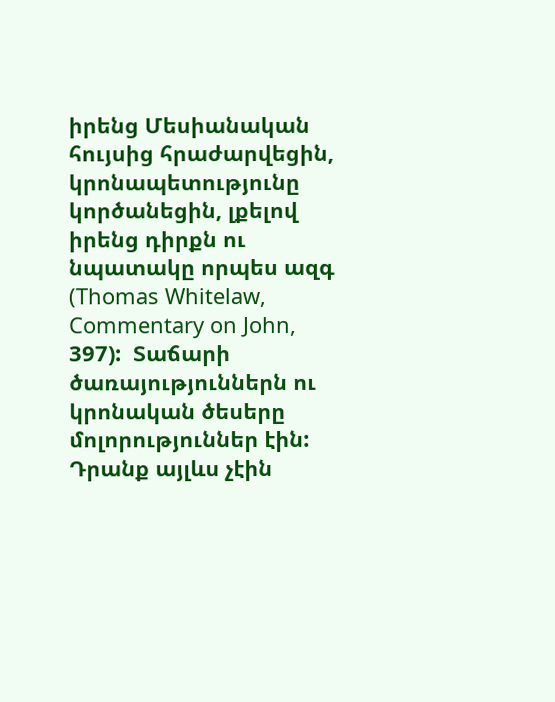իրենց Մեսիանական հույսից հրաժարվեցին, կրոնապետությունը կործանեցին, լքելով իրենց դիրքն ու նպատակը որպես ազգ (Thomas Whitelaw, Commentary on John, 397):  Տաճարի ծառայություններն ու կրոնական ծեսերը մոլորություններ էին:  Դրանք այլևս չէին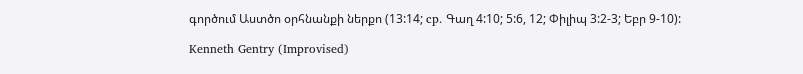գործում Աստծո օրհնանքի ներքո (13:14; cp. Գաղ 4:10; 5:6, 12; Փիլիպ 3:2-3; Եբր 9-10):

Kenneth Gentry (Improvised)